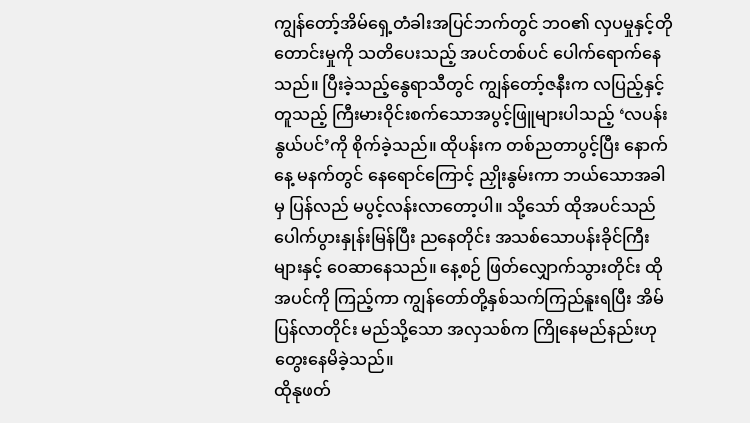ကျွန်တော့်အိမ်ရှေ့တံခါးအပြင်ဘက်တွင် ဘဝ၏ လှပမှုနှင့်တိုတောင်းမှုကို သတိပေးသည့် အပင်တစ်ပင် ပေါက်ရောက်နေသည်။ ပြီးခဲ့သည့်နွေရာသီတွင် ကျွန်တော့်ဇနီးက လပြည့်နှင့်တူသည့် ကြီးမားဝိုင်းစက်သောအပွင့်ဖြူများပါသည့် ‘လပန်းနွယ်ပင်’ကို စိုက်ခဲ့သည်။ ထိုပန်းက တစ်ညတာပွင့်ပြီး နောက်နေ့ မနက်တွင် နေရောင်ကြောင့် ညှိုးနွမ်းကာ ဘယ်သောအခါမှ ပြန်လည် မပွင့်လန်းလာတော့ပါ။ သို့သော် ထိုအပင်သည် ပေါက်ပွားနှုန်းမြန်ပြီး ညနေတိုင်း အသစ်သောပန်းခိုင်ကြီးများနှင့် ဝေဆာနေသည်။ နေ့စဉ် ဖြတ်လျှောက်သွားတိုင်း ထိုအပင်ကို ကြည့်ကာ ကျွန်တော်တို့နှစ်သက်ကြည်နူးရပြီး အိမ်ပြန်လာတိုင်း မည်သို့သော အလှသစ်က ကြိုနေမည်နည်းဟု တွေးနေမိခဲ့သည်။
ထိုနုဖတ်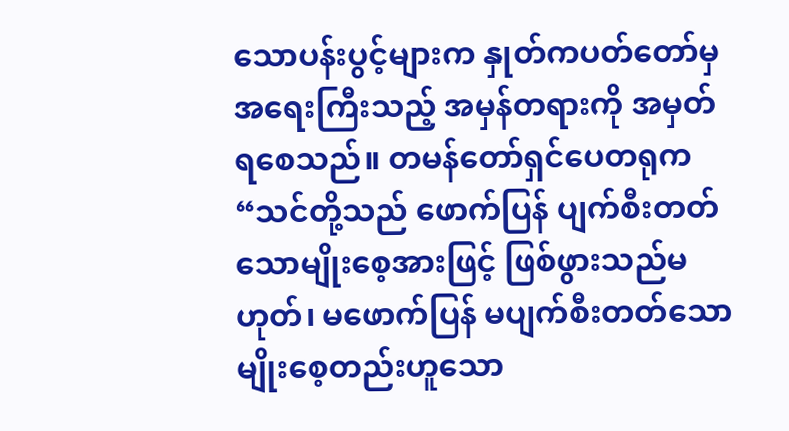သောပန်းပွင့်များက နှုတ်ကပတ်တော်မှ အရေးကြီးသည့် အမှန်တရားကို အမှတ်ရစေသည်။ တမန်တော်ရှင်ပေတရုက “သင်တို့သည် ဖောက်ပြန် ပျက်စီးတတ်သောမျိုးစေ့အားဖြင့် ဖြစ်ဖွားသည်မဟုတ်၊ မဖောက်ပြန် မပျက်စီးတတ်သော မျိုးစေ့တည်းဟူသော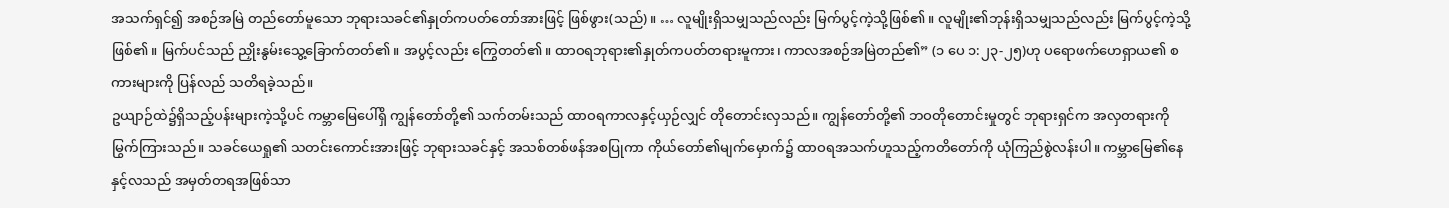အသက်ရှင်၍ အစဉ်အမြဲ တည်တော်မူသော ဘုရားသခင်၏နှုတ်ကပတ်တော်အားဖြင့် ဖြစ်ဖွား(သည်)။ … လူမျိုးရှိသမျှသည်လည်း မြက်ပွင့်ကဲ့သို့ဖြစ်၏။ လူမျိုး၏ဘုန်းရှိသမျှသည်လည်း မြက်ပွင့်ကဲ့သို့ဖြစ်၏။ မြက်ပင်သည် ညှိုးနွမ်းသွေ့ခြောက်တတ်၏။ အပွင့်လည်း ကြွေတတ်၏။ ထာဝရဘုရား၏နှုတ်ကပတ်တရားမူကား၊ ကာလအစဉ်အမြဲတည်၏” (၁ ပေ ၁:၂၃-၂၅)ဟု ပရောဖက်ဟေရှာယ၏ စကားများကို ပြန်လည် သတိရခဲ့သည်။
ဥယျာဉ်ထဲ၌ရှိသည့်ပန်းများကဲ့သို့ပင် ကမ္ဘာမြေပေါ်ရှိ ကျွန်တော်တို့၏ သက်တမ်းသည် ထာဝရကာလနှင့်ယှဉ်လျှင် တိုတောင်းလှသည်။ ကျွန်တော်တို့၏ ဘဝတိုတောင်းမှုတွင် ဘုရားရှင်က အလှတရားကို မြွက်ကြားသည်။ သခင်ယေရှု၏ သတင်းကောင်းအားဖြင့် ဘုရားသခင်နှင့် အသစ်တစ်ဖန်အစပြုကာ ကိုယ်တော်၏မျက်မှောက်၌ ထာဝရအသက်ဟူသည့်ကတိတော်ကို ယုံကြည်စွဲလန်းပါ။ ကမ္ဘာမြေ၏နေနှင့်လသည် အမှတ်တရအဖြစ်သာ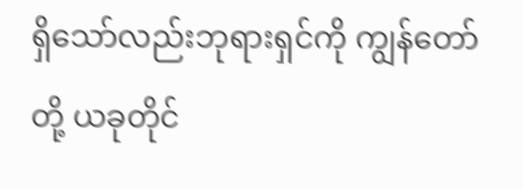ရှိသော်လည်းဘုရားရှင်ကို ကျွန်တော်တို့ ယခုတိုင်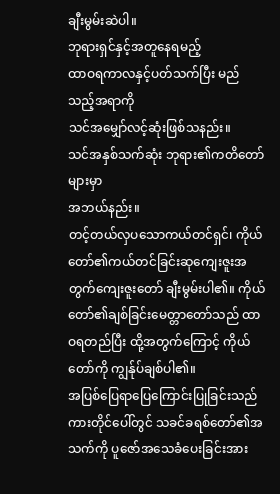ချီးမွမ်းဆဲပါ။
ဘုရားရှင်နှင့်အတူနေရမည့်
ထာဝရကာလနှင့်ပတ်သက်ပြီး မည်သည့်အရာကို
သင်အမျှော်လင့်ဆုံးဖြစ်သနည်း။
သင်အနှစ်သက်ဆုံး ဘုရား၏ကတိတော်များမှာ
အဘယ်နည်း။
တင့်တယ်လှပသောကယ်တင်ရှင်၊ ကိုယ်တော်၏ကယ်တင်ခြင်းဆုကျေးဇူးအတွက်ကျေးဇူးတော် ချီးမွမ်းပါ၏။ ကိုယ်တော်၏ချစ်ခြင်းမေတ္တာတော်သည် ထာဝရတည်ပြီး ထို့အတွက်ကြောင့် ကိုယ်တော်ကို ကျွန်ုပ်ချစ်ပါ၏။
အပြစ်ပြေရာပြေကြောင်းပြုခြင်းသည် ကားတိုင်ပေါ်တွင် သခင်ခရစ်တော်၏အသက်ကို ပူဇော်အသေခံပေးခြင်းအား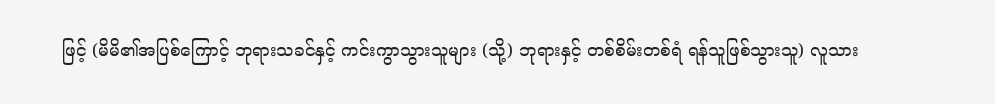ဖြင့် (မိမိ၏အပြစ်ကြောင့် ဘုရားသခင်နှင့် ကင်းကွာသွားသူများ (သို့) ဘုရားနှင့် တစ်စိမ်းတစ်ရံ ရန်သူဖြစ်သွားသူ) လူသား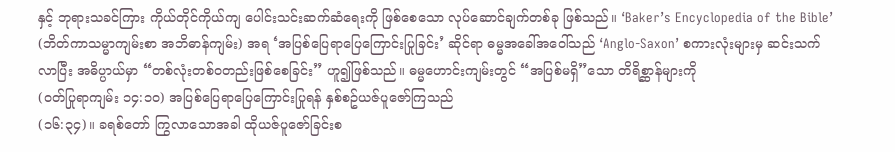နှင့် ဘုရားသခင်ကြား ကိုယ်တိုင်ကိုယ်ကျ ပေါင်းသင်းဆက်ဆံရေးကို ဖြစ်စေသော လုပ်ဆောင်ချက်တစ်ခု ဖြစ်သည်။ ‘Baker’s Encyclopedia of the Bible’ (ဘိတ်ကာသမ္မာကျမ်းစာ အဘိဓာန်ကျမ်း) အရ ‘အပြစ်ပြေရာပြေကြောင်းပြုခြင်း’ ဆိုင်ရာ ဓမ္မအခေါ်အဝေါ်သည် ‘Anglo-Saxon’ စကားလုံးများမှ ဆင်းသက်လာပြီး အဓိပ္ပာယ်မှာ “တစ်လုံးတစ်ဝတည်းဖြစ်စေခြင်း” ဟူ၍ဖြစ်သည်။ ဓမ္မဟောင်းကျမ်းတွင် “အပြစ်မရှိ”သော တိရိစ္ဆာန်များကို
(ဝတ်ပြုရာကျမ်း ၁၄:၁၀) အပြစ်ပြေရာပြေကြောင်းပြုရန် နှစ်စဥ်ယဇ်ပူဇော်ကြသည်
(၁၆:၃၄)။ ခရစ်တော် ကြွလာသောအခါ ထိုယဇ်ပူဇော်ခြင်းစ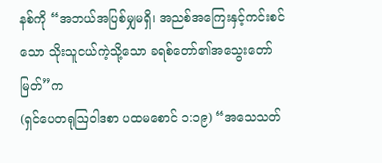နစ်ကို “အဘယ်အပြစ်မျှမရှိ၊ အညစ်အကြေးနှင့်ကင်းစင်သော သိုးသူငယ်ကဲ့သို့သော ခရစ်တော်၏အသွေးတော်မြတ်”က
(ရှင်ပေတရုဩဝါဒစာ ပထမစောင် ၁:၁၉) “အသေသတ်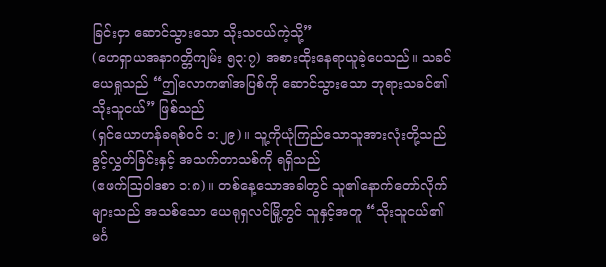ခြင်းငှာ ဆောင်သွားသော သိုးသငယ်ကဲ့သို့”
(ဟေရှာယအနာဂတ္တိကျမ်း ၅၃:၇) အစားထိုးနေရာယူခဲ့ပေသည်။ သခင်ယေရှုသည် “ဤလောက၏အပြစ်ကို ဆောင်သွားသော ဘုရားသခင်၏ သိုးသူငယ်” ဖြစ်သည်
(ရှင်ယောဟန်ခရစ်ဝင် ၁:၂၉)။ သူ့ကိုယုံကြည်သောသူအားလုံးတို့သည် ခွင့်လွှတ်ခြင်းနှင့် အသက်တာသစ်ကို ရရှိသည်
(ဧဖက်ဩဝါဒစာ ၁:၈)။ တစ်နေ့သောအခါတွင် သူ၏နောက်တော်လိုက်များသည် အသစ်သော ယေရုရှလင်မြို့တွင် သူနှင့်အတူ “သိုးသူငယ်၏ မင်္ဂ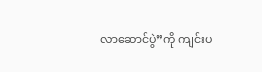လာဆောင်ပွဲ”ကို ကျင်းပ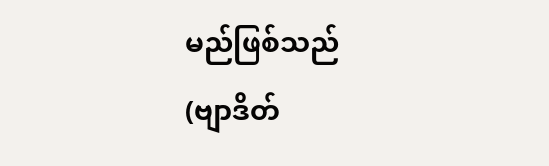မည်ဖြစ်သည်
(ဗျာဒိတ်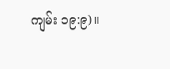ကျမ်း ၁၉:၉)။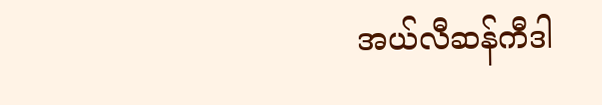အယ်လီဆန်ကီဒါ